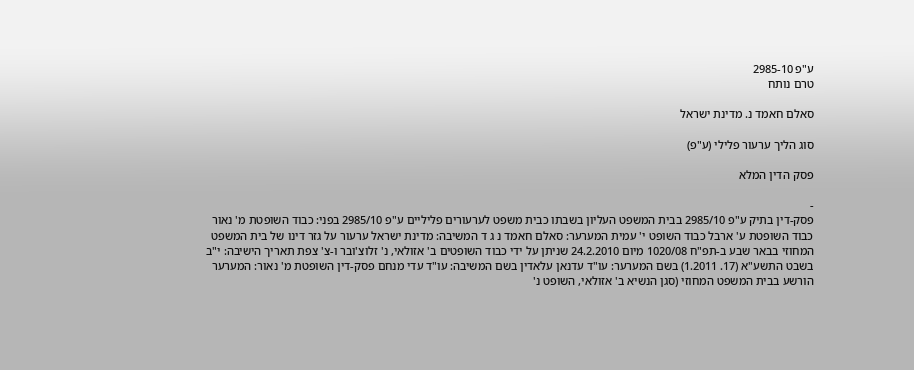ע"פ 2985-10
טרם נותח

סאלם חאמד נ. מדינת ישראל

סוג הליך ערעור פלילי (ע"פ)

פסק הדין המלא

-
פסק-דין בתיק ע"פ 2985/10 בבית המשפט העליון בשבתו כבית משפט לערעורים פליליים ע"פ 2985/10 בפני: כבוד השופטת מ' נאור כבוד השופטת ע' ארבל כבוד השופט י' עמית המערער: סאלם חאמד נ ג ד המשיבה: מדינת ישראל ערעור על גזר דינו של בית המשפט המחוזי בבאר שבע ב-תפ"ח 1020/08 מיום 24.2.2010 שניתן על ידי כבוד השופטים ב' אזולאי, נ' זלוצ'ובר ו-צ' צפת תאריך הישיבה: י"ב בשבט התשע"א (17. 1.2011) בשם המערער: עו"ד עדנאן עלאדין בשם המשיבה: עו"ד עדי מנחם פסק-דין השופטת מ' נאור: המערער הורשע בבית המשפט המחוזי (סגן הנשיא ב' אזולאי, השופט נ'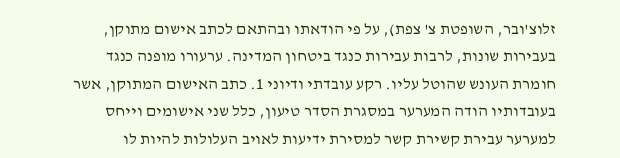זלוצ'ובר, השופטת צ' צפת), על פי הודאתו ובהתאם לכתב אישום מתוקן, בעבירות שונות, לרבות עבירות כנגד ביטחון המדינה. ערעורו מופנה כנגד חומרת העונש שהוטל עליו. רקע עובדתי ודיוני 1. כתב האישום המתוקן, אשר בעובדותיו הודה המערער במסגרת הסדר טיעון, כלל שני אישומים וייחס למערער עבירת קשירת קשר למסירת ידיעות לאויב העלולות להיות לו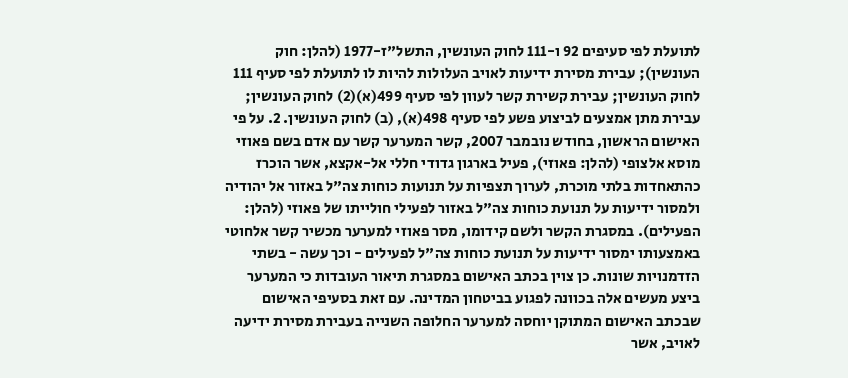לתועלת לפי סעיפים 92 ו-111 לחוק העונשין, התשל"ז-1977 (להלן: חוק העונשין); עבירת מסירת ידיעות לאויב העלולות להיות לו לתועלת לפי סעיף 111 לחוק העונשין; עבירת קשירת קשר לעוון לפי סעיף 499(א)(2) לחוק העונשין; עבירת מתן אמצעים לביצוע פשע לפי סעיף 498(א), (ב) לחוק העונשין. 2. על פי האישום הראשון, בחודש נובמבר 2007, קשר המערער קשר עם אדם בשם פאוזי מוסא אלצופי (להלן: פאוזי), פעיל בארגון גדודי חללי אל-אקצא, אשר הוכרז כהתאחדות בלתי מוכרת, לערוך תצפיות על תנועות כוחות צה"ל באזור אל יהודיה ולמסור ידיעות על תנועת כוחות צה"ל באזור לפעילי חולייתו של פאוזי (להלן: הפעילים). במסגרת הקשר ולשם קידומו, מסר פאוזי למערער מכשיר קשר אלחוטי באמצעותו ימסור ידיעות על תנועת כוחות צה"ל לפעילים - וכך עשה - בשתי הזדמנויות שונות. כן צוין בכתב האישום במסגרת תיאור העובדות כי המערער ביצע מעשים אלה בכוונה לפגוע בביטחון המדינה. עם זאת בסעיפי האישום שבכתב האישום המתוקן יוחסה למערער החלופה השנייה בעבירת מסירת ידיעה לאויב, אשר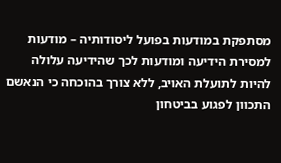מסתפקת במודעות בפועל ליסודותיה – מודעות למסירת הידיעה ומודעות לכך שהידיעה עלולה להיות לתועלת האויב, ללא צורך בהוכחה כי הנאשם התכוון לפגוע בביטחון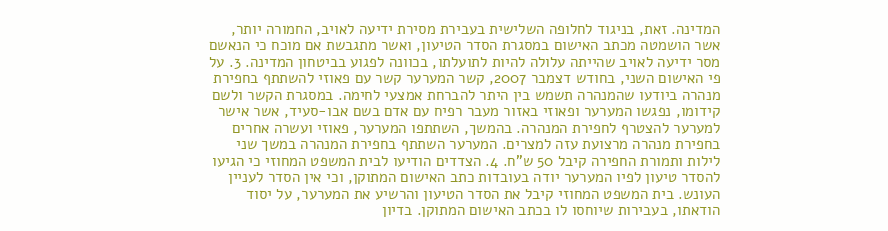המדינה. זאת, בניגוד לחלופה השלישית בעבירת מסירת ידיעה לאויב, החמורה יותר, אשר הושמטה מכתב האישום במסגרת הסדר הטיעון, ואשר מתגבשת אם מוכח כי הנאשם מסר ידיעה לאויב שהייתה עלולה להיות לתועלתו, בכוונה לפגוע בביטחון המדינה. 3. על פי האישום השני, בחודש דצמבר 2007, קשר המערער קשר עם פאוזי להשתתף בחפירת מנהרה ביודעו שהמנהרה תשמש בין היתר להברחת אמצעי לחימה. במסגרת הקשר ולשם קידומו, נפגשו המערער ופאוזי באזור מעבר רפיח עם אדם בשם אבו-סעיד, אשר אישר למערער להצטרף לחפירת המנהרה. בהמשך, השתתפו המערער, פאוזי ועשרה אחרים בחפירת מנהרה מרצועת עזה למצרים. המערער השתתף בחפירת המנהרה במשך שני לילות ותמורת החפירה קיבל 50 ש"ח. 4. הצדדים הודיעו לבית המשפט המחוזי כי הגיעו להסדר טיעון לפיו המערער יודה בעובדות כתב האישום המתוקן, וכי אין הסדר לעניין העונש. בית המשפט המחוזי קיבל את הסדר הטיעון והרשיע את המערער, על יסוד הודאתו, בעבירות שיוחסו לו בכתב האישום המתוקן. בדיון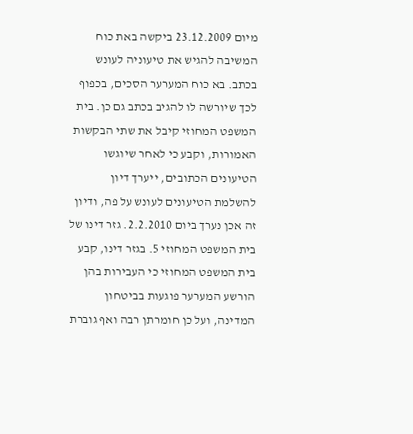מיום 23.12.2009 ביקשה באת כוח המשיבה להגיש את טיעוניה לעונש בכתב. בא כוח המערער הסכים, בכפוף לכך שיורשה לו להגיב בכתב גם כן. בית המשפט המחוזי קיבל את שתי הבקשות האמורות, וקבע כי לאחר שיוגשו הטיעונים הכתובים, ייערך דיון להשלמת הטיעונים לעונש על פה, ודיון זה אכן נערך ביום 2.2.2010. גזר דינו של בית המשפט המחוזי 5. בגזר דינו, קבע בית המשפט המחוזי כי העבירות בהן הורשע המערער פוגעות בביטחון המדינה, ועל כן חומרתן רבה ואף גוברת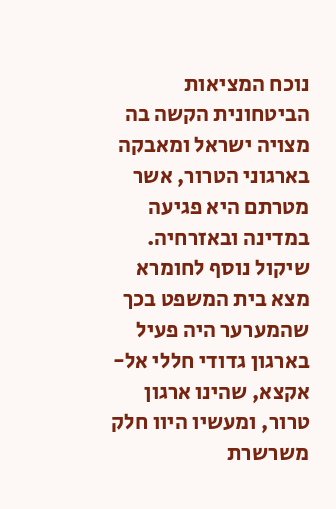נוכח המציאות הביטחונית הקשה בה מצויה ישראל ומאבקה בארגוני הטרור, אשר מטרתם היא פגיעה במדינה ובאזרחיה. שיקול נוסף לחומרא מצא בית המשפט בכך שהמערער היה פעיל בארגון גדודי חללי אל-אקצא, שהינו ארגון טרור, ומעשיו היוו חלק משרשרת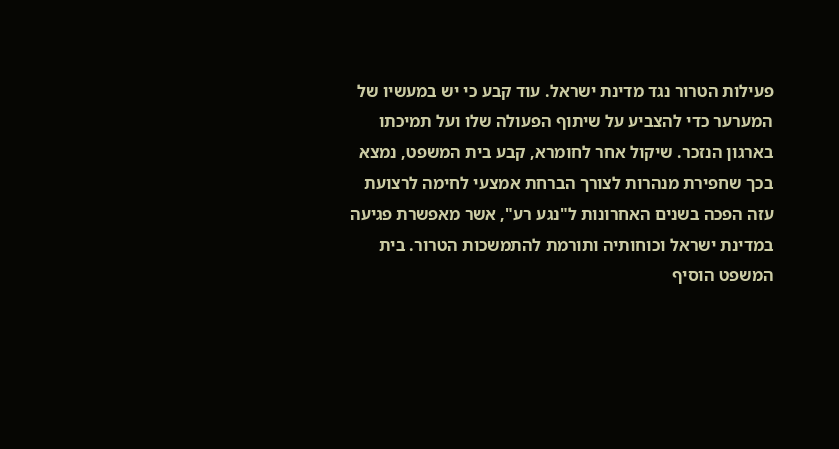פעילות הטרור נגד מדינת ישראל. עוד קבע כי יש במעשיו של המערער כדי להצביע על שיתוף הפעולה שלו ועל תמיכתו בארגון הנזכר. שיקול אחר לחומרא, קבע בית המשפט, נמצא בכך שחפירת מנהרות לצורך הברחת אמצעי לחימה לרצועת עזה הפכה בשנים האחרונות ל"נגע רע", אשר מאפשרת פגיעה במדינת ישראל וכוחותיה ותורמת להתמשכות הטרור. בית המשפט הוסיף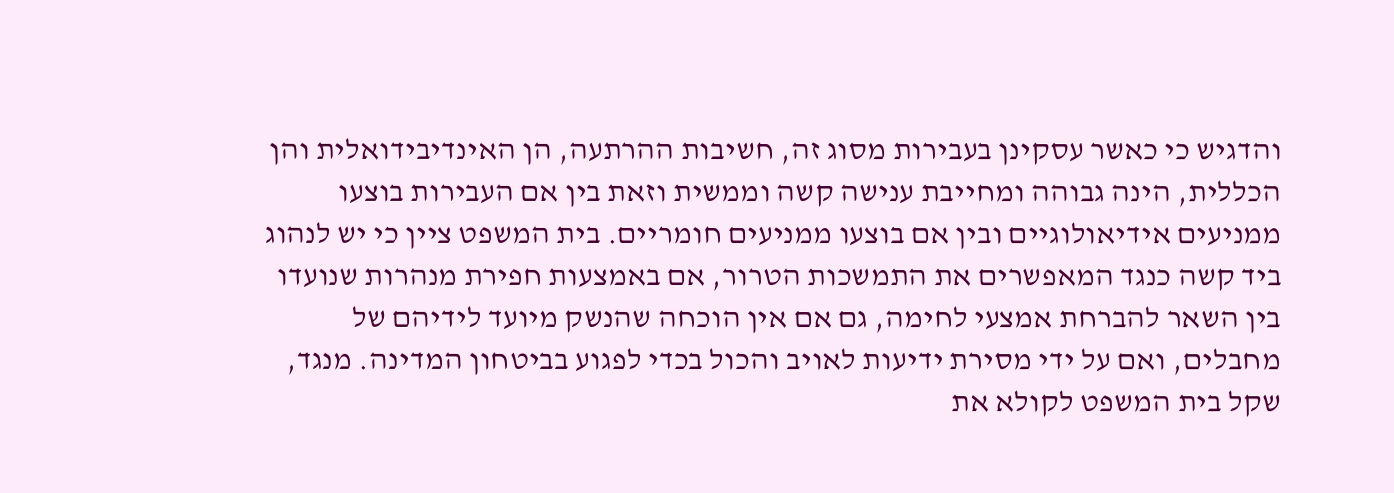והדגיש כי כאשר עסקינן בעבירות מסוג זה, חשיבות ההרתעה, הן האינדיבידואלית והן הכללית, הינה גבוהה ומחייבת ענישה קשה וממשית וזאת בין אם העבירות בוצעו ממניעים אידיאולוגיים ובין אם בוצעו ממניעים חומריים. בית המשפט ציין כי יש לנהוג ביד קשה כנגד המאפשרים את התמשכות הטרור, אם באמצעות חפירת מנהרות שנועדו בין השאר להברחת אמצעי לחימה, גם אם אין הוכחה שהנשק מיועד לידיהם של מחבלים, ואם על ידי מסירת ידיעות לאויב והכול בכדי לפגוע בביטחון המדינה. מנגד, שקל בית המשפט לקולא את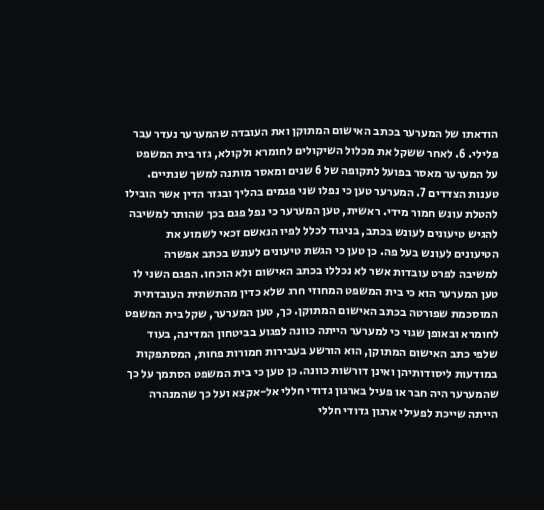הודאתו של המערער בכתב האישום המתוקן ואת העובדה שהמערער נעדר עבר פלילי. 6. לאחר ששקל את מכלול השיקולים לחומרא ולקולא, גזר בית המשפט על המערער מאסר בפועל לתקופה של 6 שנים ומאסר מותנה למשך שנתיים. טענות הצדדים 7. המערער טען כי נפלו שני פגמים בהליך ובגזר הדין אשר הובילו להטלת עונש חמור מידי. ראשית, טען המערער כי נפל פגם בכך שהותר למשיבה להגיש טיעונים לעונש בכתב, בניגוד לכלל לפיו הנאשם זכאי לשמוע את הטיעונים לעונש בעל פה. כן טען כי הגשת טיעונים לעונש בכתב אפשרה למשיבה לפרט עובדות אשר לא נכללו בכתב האישום ולא הוכחו. הפגם השני לו טען המערער הוא כי בית המשפט המחוזי חרג שלא כדין מהתשתית העובדתית המוסכמת שפורטה בכתב האישום המתוקן. כך, טען המערער, שקל בית המשפט לחומרא ובאופן שגוי כי למערער הייתה כוונה לפגוע בביטחון המדינה, בעוד שלפי כתב האישום המתוקן, הוא הורשע בעבירות חמורות פחות, המסתפקות במודעות ליסודותיהן ואינן דורשות כוונה. כן טען כי בית המשפט הסתמך על כך שהמערער היה חבר או פעיל בארגון גדודי חללי אל-אקצא ועל כך שהמנהרה הייתה שייכת לפעילי ארגון גדודי חללי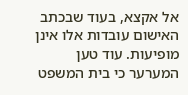אל אקצא, בעוד שבכתב האישום עובדות אלו אינן מופיעות. עוד טען המערער כי בית המשפט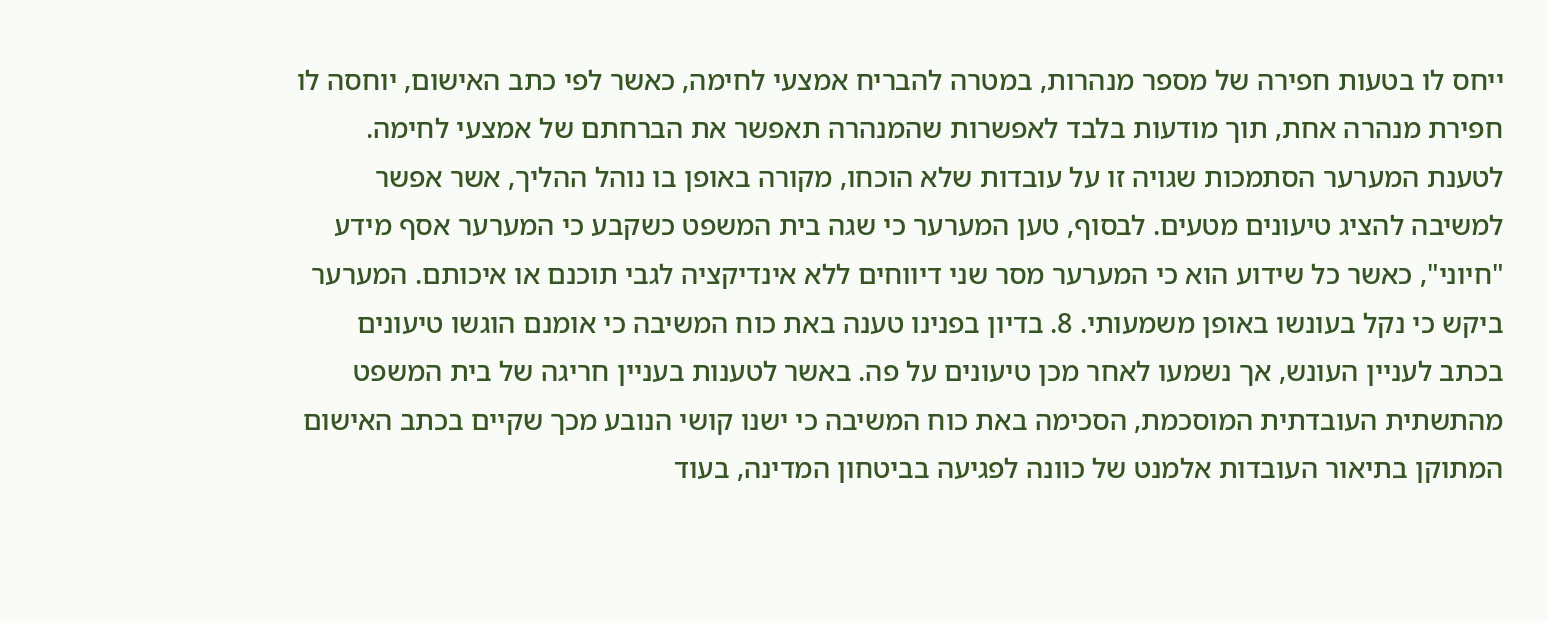ייחס לו בטעות חפירה של מספר מנהרות, במטרה להבריח אמצעי לחימה, כאשר לפי כתב האישום, יוחסה לו חפירת מנהרה אחת, תוך מודעות בלבד לאפשרות שהמנהרה תאפשר את הברחתם של אמצעי לחימה. לטענת המערער הסתמכות שגויה זו על עובדות שלא הוכחו, מקורה באופן בו נוהל ההליך, אשר אפשר למשיבה להציג טיעונים מטעים. לבסוף, טען המערער כי שגה בית המשפט כשקבע כי המערער אסף מידע "חיוני", כאשר כל שידוע הוא כי המערער מסר שני דיווחים ללא אינדיקציה לגבי תוכנם או איכותם. המערער ביקש כי נקל בעונשו באופן משמעותי. 8. בדיון בפנינו טענה באת כוח המשיבה כי אומנם הוגשו טיעונים בכתב לעניין העונש, אך נשמעו לאחר מכן טיעונים על פה. באשר לטענות בעניין חריגה של בית המשפט מהתשתית העובדתית המוסכמת, הסכימה באת כוח המשיבה כי ישנו קושי הנובע מכך שקיים בכתב האישום המתוקן בתיאור העובדות אלמנט של כוונה לפגיעה בביטחון המדינה, בעוד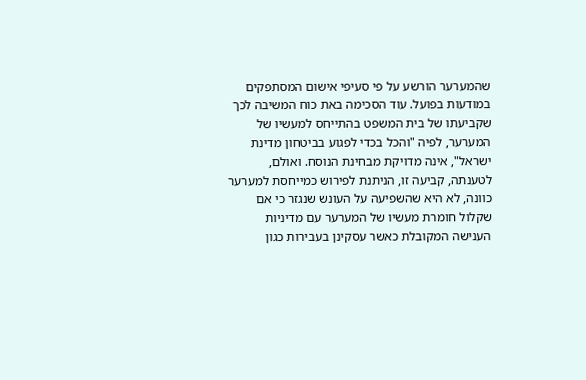שהמערער הורשע על פי סעיפי אישום המסתפקים במודעות בפועל. עוד הסכימה באת כוח המשיבה לכך שקביעתו של בית המשפט בהתייחס למעשיו של המערער, לפיה "והכל בכדי לפגוע בביטחון מדינת ישראל", אינה מדויקת מבחינת הנוסח. ואולם, לטענתה, קביעה זו, הניתנת לפירוש כמייחסת למערער כוונה, לא היא שהשפיעה על העונש שנגזר כי אם שקלול חומרת מעשיו של המערער עם מדיניות הענישה המקובלת כאשר עסקינן בעבירות כגון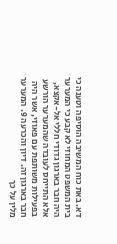דא. באת כוח המשיבה הוסיפה וטענה כי בית המשפט המחוזי לא קבע כי המערער היה חבר בארגון גדודי חללי אל-אקצא, אלא התייחס לעובדה שהמערער הורשע בפעילות משותפת עם פאוזי, אשר היה חבר בארגון זה. דיון והכרעה 9. המערער מלין על כך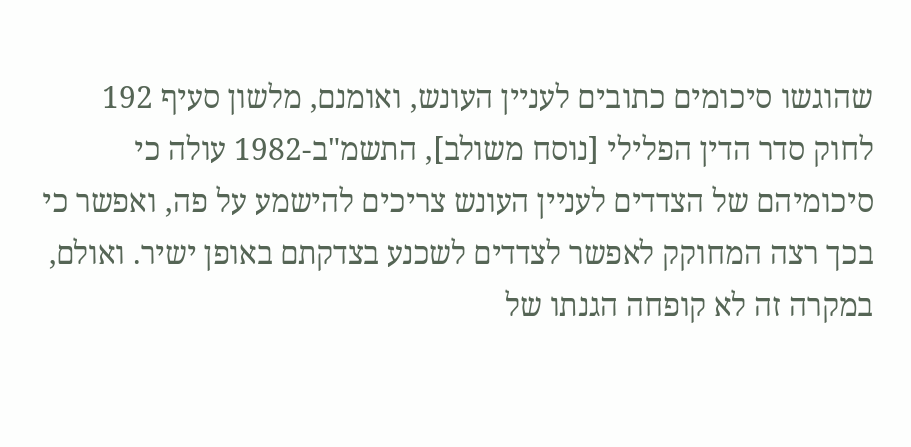שהוגשו סיכומים כתובים לעניין העונש, ואומנם, מלשון סעיף 192 לחוק סדר הדין הפלילי [נוסח משולב], התשמ"ב-1982 עולה כי סיכומיהם של הצדדים לעניין העונש צריכים להישמע על פה, ואפשר כי בכך רצה המחוקק לאפשר לצדדים לשכנע בצדקתם באופן ישיר. ואולם, במקרה זה לא קופחה הגנתו של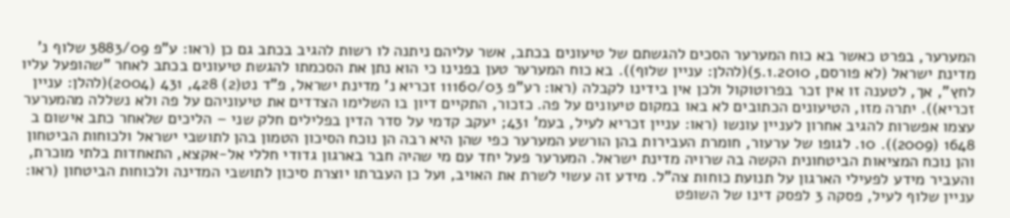המערער, בפרט כאשר בא כוח המערער הסכים להגשתם של טיעונים בכתב, אשר עליהם ניתנה לו רשות להגיב בכתב גם כן (ראו: ע"פ 3883/09 שלוף נ' מדינת ישראל (לא פורסם, 5.1.2010)(להלן: עניין שלוף)). בא כוח המערער טען בפנינו כי הוא נתן את הסכמתו להגשת טיעונים בכתב לאחר "שהופעל עליו לחץ", אך, לטענה זו אין זכר בפרוטוקול ולכן אין בידינו לקבלה (ראו: רע"פ 11160/03 זכריא נ' מדינת ישראל, פ"ד נט(2) 428, 431 (2004)(להלן: עניין זכריא)). יתרה מזו, הטיעונים הכתובים לא באו במקום טיעונים על פה. כזכור, התקיים דיון בו השלימו הצדדים את טיעוניהם על פה ולא נשללה מהמערער עצמו אפשרות להגיב אחרון לעניין עונשו (ראו: עניין זכריא לעיל, בעמ' 431; יעקב קדמי על סדר הדין בפלילים חלק שני – הליכים שלאחר כתב אישום ב 1648 (2009)). 10. לגופו של ערעור, חומרת העבירות בהן הורשע המערער כפי שהן היא רבה הן נוכח הסיכון הטמון בהן לתושבי ישראל ולכוחות הביטחון והן נוכח המציאות הביטחונית הקשה בה שרויה מדינת ישראל. המערער פעל יחד עם מי שהיה חבר בארגון גדודי חללי אל-אקצא, התאחדות בלתי מוכרת, והעביר מידע לפעילי הארגון על תנועת כוחות צה"ל. מידע זה עשוי לשרת את האויב, ועל כן העברתו יוצרת סיכון לתושבי המדינה ולכוחות הביטחון (ראו: עניין שלוף לעיל, פסקה 3 לפסק דינו של השופט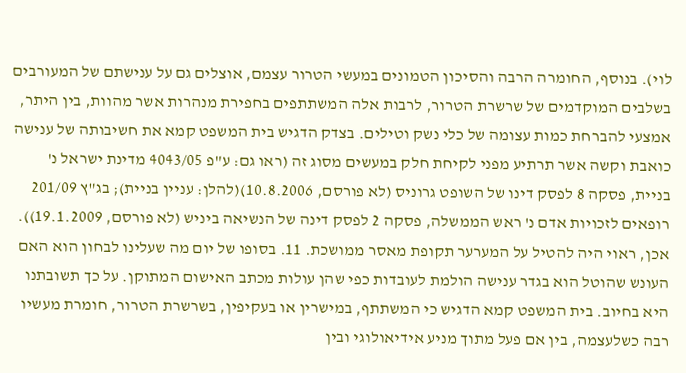לוי). בנוסף, החומרה הרבה והסיכון הטמונים במעשי הטרור עצמם, אוצלים גם על ענישתם של המעורבים בשלבים המוקדמים של שרשרת הטרור, לרבות אלה המשתתפים בחפירת מנהרות אשר מהוות, בין היתר, אמצעי להברחת כמות עצומה של כלי נשק וטילים. בצדק הדגיש בית המשפט קמא את חשיבותה של ענישה כואבת וקשה אשר תרתיע מפני לקיחת חלק במעשים מסוג זה (ראו גם: ע"פ 4043/05 מדינת ישראל נ' בניית, פסקה 8 לפסק דינו של השופט גרוניס (לא פורסם, 10.8.2006)(להלן: עניין בניית); בג"ץ 201/09 רופאים לזכויות אדם נ' ראש הממשלה, פסקה 2 לפסק דינה של הנשיאה ביניש (לא פורסם, 19.1.2009)). אכן, ראוי היה להטיל על המערער תקופת מאסר ממושכת. 11. בסופו של יום מה שעלינו לבחון הוא האם העונש שהוטל הוא בגדר ענישה הולמת לעובדות כפי שהן עולות מכתב האישום המתוקן. על כך תשובתנו היא בחיוב. בית המשפט קמא הדגיש כי המשתתף, במישרין או בעקיפין, בשרשרת הטרור, חומרת מעשיו רבה כשלעצמה, בין אם פעל מתוך מניע אידיאולוגי ובין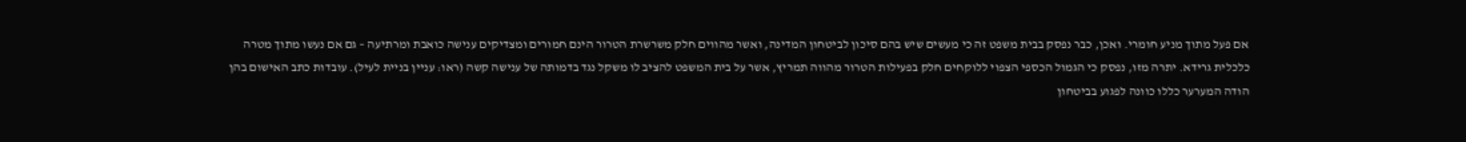אם פעל מתוך מניע חומרי. ואכן, כבר נפסק בבית משפט זה כי מעשים שיש בהם סיכון לביטחון המדינה, ואשר מהווים חלק משרשרת הטרור הינם חמורים ומצדיקים ענישה כואבת ומרתיעה – גם אם נעשו מתוך מטרה כלכלית גרידא. יתרה מזו, נפסק כי הגמול הכספי הצפוי ללוקחים חלק בפעילות הטרור מהווה תמריץ, אשר על בית המשפט להציב לו משקל נגד בדמותה של ענישה קשה (ראו: עניין בניית לעיל). עובדות כתב האישום בהן הודה המערער כללו כוונה לפגוע בביטחון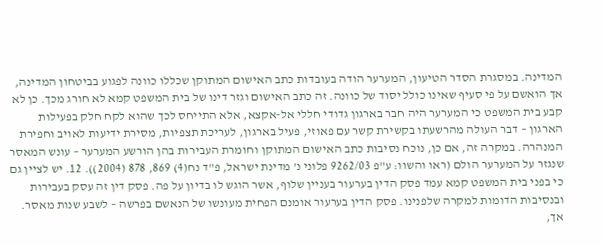המדינה. במסגרת הסדר הטיעון, המערער הודה בעובדות כתב האישום המתוקן שכללו כוונה לפגוע בביטחון המדינה, אך הואשם על פי סעיף שאינו כולל יסוד של כוונה. זה כתב האישום וגזר דינו של בית המשפט קמא לא חורג מכך. כן לא קבע בית המשפט כי המערער היה חבר בארגון גדודי חללי אל-אקצא, אלא התייחס לכך שהוא לקח חלק בפעילות הארגון – דבר העולה מהרשעתו בקשירת קשר עם פאוזי, פעיל בארגון, לעריכת תצפיות, מסירת ידיעות לאויב וחפירת המנהרה. במקרה זה, אם כן, נוכח נסיבות כתב האישום המתוקן וחומרת העבירות בהן הורשע המערער – עונש המאסר שנגזר על המערער הולם (ראו והשוו: ע"פ 9262/03 פלוני נ' מדינת ישראל, פ"ד נח(4) 869, 878 (2004)). 12. יש לציין גם כי בפני בית המשפט קמא עמד פסק הדין בערעור בעניין שלוף, אשר הוגש לו בדיון על פה. פסק דין זה עסק בעבירות ובנסיבות הדומות למקרה שלפנינו. פסק הדין בערעור אומנם הפחית מעונשו של הנאשם בפרשה – לשבע שנות מאסר. אך,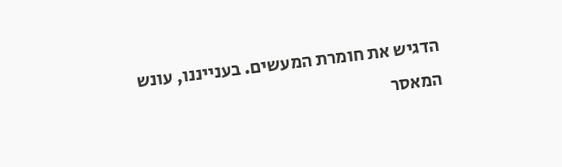הדגיש את חומרת המעשים. בענייננו, עונש המאסר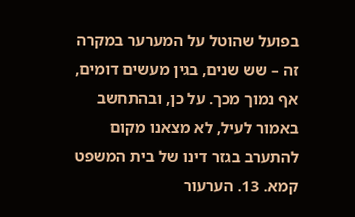בפועל שהוטל על המערער במקרה זה – שש שנים, בגין מעשים דומים, אף נמוך מכך. על כן, ובהתחשב באמור לעיל, לא מצאנו מקום להתערב בגזר דינו של בית המשפט קמא. 13. הערעור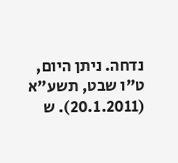נדחה. ניתן היום, ט"ו שבט, תשע"א (20.1.2011). ש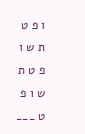ו פ ט ת ש ו פ ט ת ש ו פ ט ___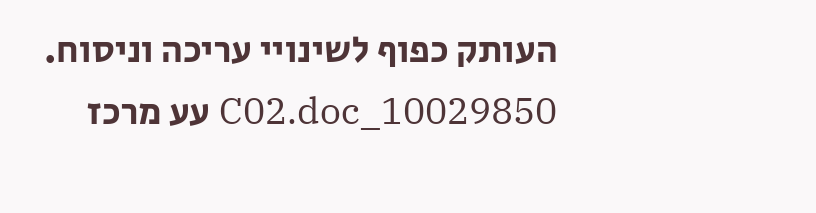העותק כפוף לשינויי עריכה וניסוח. 10029850_C02.doc עע מרכז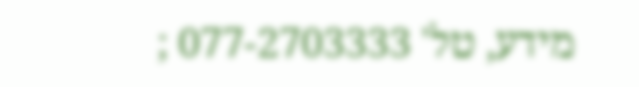מידע, טל' 077-2703333 ;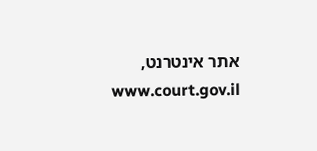אתר אינטרנט, www.court.gov.il